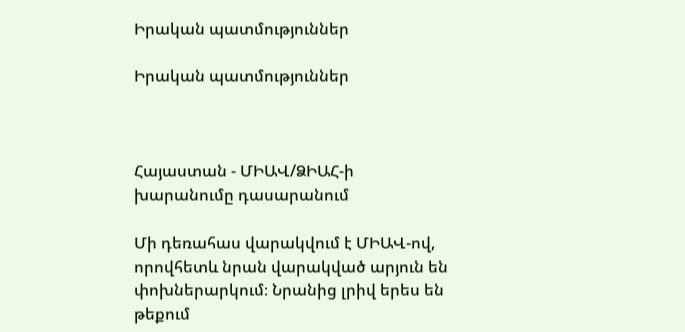Իրական պատմություններ

Իրական պատմություններ



Հայաստան - ՄԻԱՎ/ՁԻԱՀ-ի խարանումը դասարանում

Մի դեռահաս վարակվում է ՄԻԱՎ-ով, որովհետև նրան վարակված արյուն են փոխներարկում։ Նրանից լրիվ երես են թեքում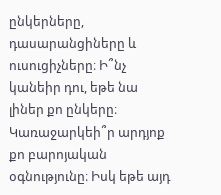ընկերները, դասարանցիները և ուսուցիչները։ Ի՞նչ կանեիր դու, եթե նա լիներ քո ընկերը։ Կառաջարկեի՞ր արդյոք քո բարոյական օգնությունը։ Իսկ եթե այդ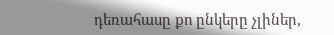դեռահասը քո ընկերը չլիներ,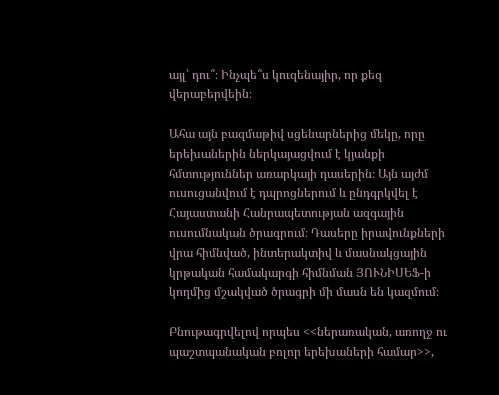այլ՝ դու՞։ Ինչպե՞ս կուզենայիր, որ քեզ վերաբերվեին։

Ահա այն բազմաթիվ սցենարներից մեկը, որը երեխաներին ներկայացվում է կյանքի հմտություններ առարկայի դասերին։ Այն այժմ ուսուցանվում է դպրոցներում և ընդգրկվել է Հայաստանի Հանրապետության ազգային ուսումնական ծրագրում։ Դասերը իրավունքների վրա հիմնված, ինտերակտիվ և մասնակցային կրթական համակարգի հիմնման ՅՈՒՆԻՍԵՖ-ի կողմից մշակված ծրագրի մի մասն են կազմում։

Բնութագրվելով որպես <<ներառական, առողջ ու պաշտպանական բոլոր երեխաների համար>>,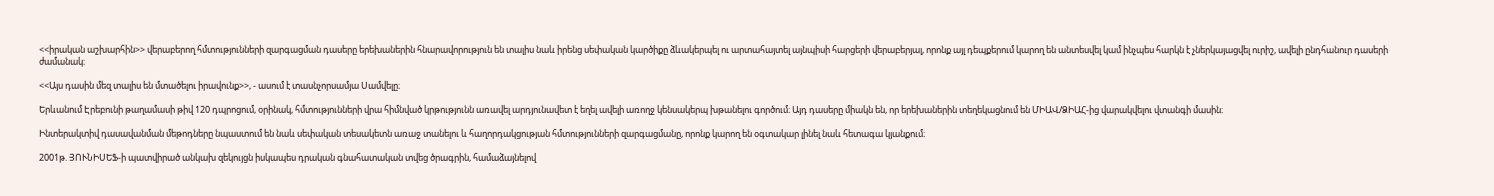<<իրական աշխարհին>> վերաբերող հմտությունների զարգացման դասերը երեխաներին հնարավորություն են տալիս նաև իրենց սեփական կարծիքը ձևակերպել ու արտահայտել այնպիսի հարցերի վերաբերյալ, որոնք այլ դեպքերում կարող են անտեսվել կամ ինչպես հարկն է չներկայացվել ուրիշ, ավելի ընդհանուր դասերի ժամանակ։

<<Այս դասին մեզ տալիս են մտածելու իրավունք>>, - ասում է տասնչորսամյա Սամվելը։

Երևանում Էրեբունի թաղամասի թիվ 120 դպրոցում, օրինակ, հմտությունների վրա հիմնված կրթությունն առավել արդյունավետ է եղել ավելի առողջ կենսակերպ խթանելու գործում։ Այդ դասերը միակն են, որ երեխաներին տեղեկացնում են ՄԻԱՎ/ՁԻԱՀ-ից վարակվելու վտանգի մասին։

Ինտերակտիվ դասավանման մեթոդները նպաստում են նաև սեփական տեսակետն առաջ տանելու և հաղորդակցության հմտությունների զարգացմանը, որոնք կարող են օգտակար լինել նաև հետագա կյանքում։

2001թ. ՅՈՒՆԻՍԵՖ-ի պատվիրած անկախ զեկույցն իսկապես դրական գնահատական տվեց ծրագրին, համաձայնելով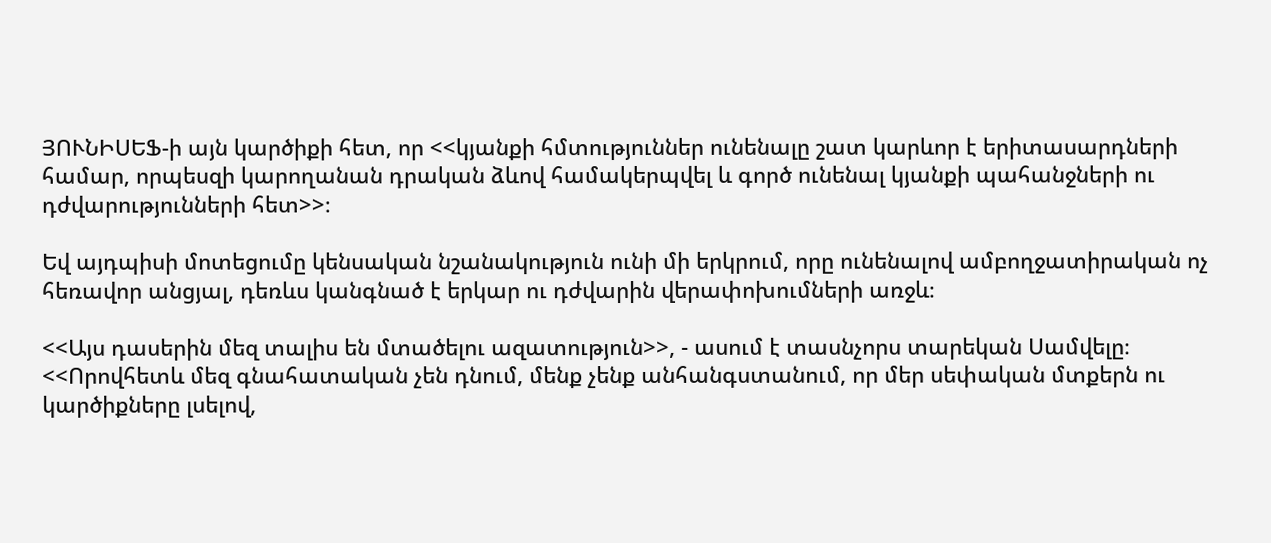ՅՈՒՆԻՍԵՖ-ի այն կարծիքի հետ, որ <<կյանքի հմտություններ ունենալը շատ կարևոր է երիտասարդների համար, որպեսզի կարողանան դրական ձևով համակերպվել և գործ ունենալ կյանքի պահանջների ու դժվարությունների հետ>>։

Եվ այդպիսի մոտեցումը կենսական նշանակություն ունի մի երկրում, որը ունենալով ամբողջատիրական ոչ հեռավոր անցյալ, դեռևս կանգնած է երկար ու դժվարին վերափոխումների առջև։

<<Այս դասերին մեզ տալիս են մտածելու ազատություն>>, - ասում է տասնչորս տարեկան Սամվելը։ <<Որովհետև մեզ գնահատական չեն դնում, մենք չենք անհանգստանում, որ մեր սեփական մտքերն ու կարծիքները լսելով,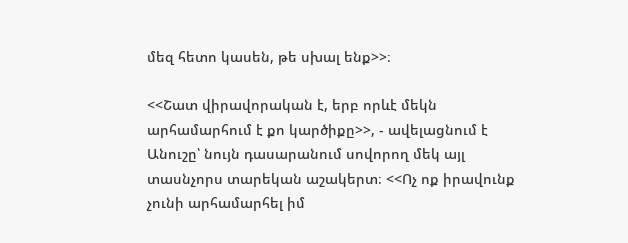մեզ հետո կասեն, թե սխալ ենք>>։

<<Շատ վիրավորական է, երբ որևէ մեկն արհամարհում է քո կարծիքը>>, - ավելացնում է Անուշը՝ նույն դասարանում սովորող մեկ այլ տասնչորս տարեկան աշակերտ։ <<Ոչ ոք իրավունք չունի արհամարհել իմ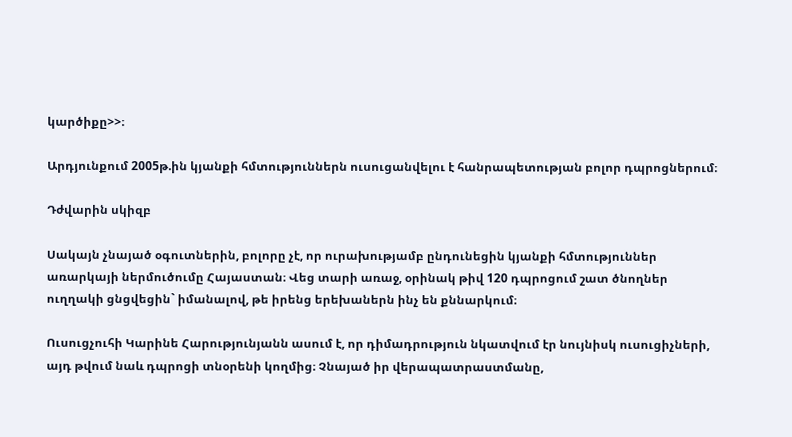կարծիքը>>։

Արդյունքում 2005թ.ին կյանքի հմտություններն ուսուցանվելու է հանրապետության բոլոր դպրոցներում։

Դժվարին սկիզբ

Սակայն չնայած օգուտներին, բոլորը չէ, որ ուրախությամբ ընդունեցին կյանքի հմտություններ առարկայի ներմուծումը Հայաստան։ Վեց տարի առաջ, օրինակ թիվ 120 դպրոցում շատ ծնողներ ուղղակի ցնցվեցին` իմանալով, թե իրենց երեխաներն ինչ են քննարկում։

Ուսուցչուհի Կարինե Հարությունյանն ասում է, որ դիմադրություն նկատվում էր նույնիսկ ուսուցիչների, այդ թվում նաև դպրոցի տնօրենի կողմից։ Չնայած իր վերապատրաստմանը,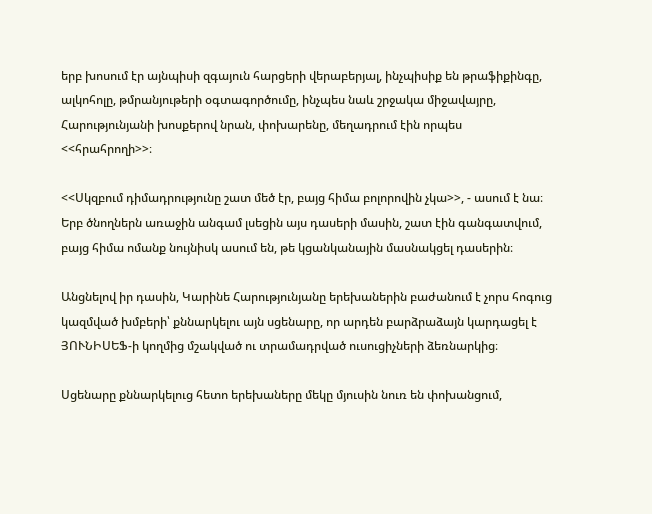երբ խոսում էր այնպիսի զգայուն հարցերի վերաբերյալ, ինչպիսիք են թրաֆիքինգը, ալկոհոլը, թմրանյութերի օգտագործումը, ինչպես նաև շրջակա միջավայրը, Հարությունյանի խոսքերով նրան, փոխարենը, մեղադրում էին որպես <<հրահրողի>>։

<<Սկզբում դիմադրությունը շատ մեծ էր, բայց հիմա բոլորովին չկա>>, - ասում է նա։ Երբ ծնողներն առաջին անգամ լսեցին այս դասերի մասին, շատ էին գանգատվում, բայց հիմա ոմանք նույնիսկ ասում են, թե կցանկանային մասնակցել դասերին։

Անցնելով իր դասին, Կարինե Հարությունյանը երեխաներին բաժանում է չորս հոգուց կազմված խմբերի՝ քննարկելու այն սցենարը, որ արդեն բարձրաձայն կարդացել է ՅՈՒՆԻՍԵՖ-ի կողմից մշակված ու տրամադրված ուսուցիչների ձեռնարկից։

Սցենարը քննարկելուց հետո երեխաները մեկը մյուսին նուռ են փոխանցում,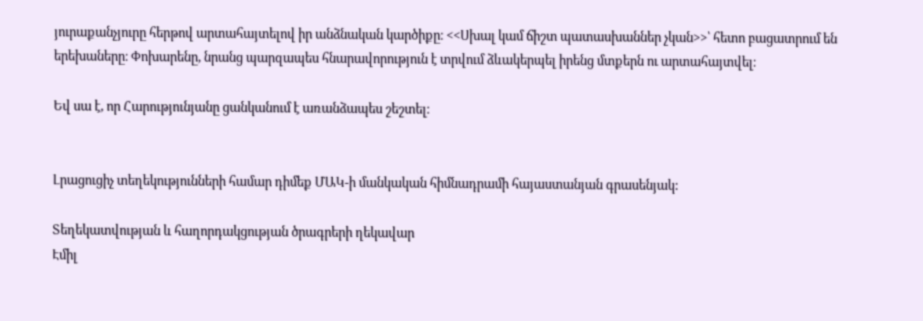յուրաքանչյուրը հերթով արտահայտելով իր անձնական կարծիքը։ <<Սխալ կամ ճիշտ պատասխաններ չկան>>՝ հետո բացատրում են երեխաները։ Փոխարենը, նրանց պարզապես հնարավորություն է տրվում ձևակերպել իրենց մտքերն ու արտահայտվել։

Եվ սա է, որ Հարությունյանը ցանկանում է առանձապես շեշտել։


Լրացուցիչ տեղեկությունների համար դիմեք ՄԱԿ-ի մանկական հիմնադրամի հայաստանյան գրասենյակ:

Տեղեկատվության և հաղորդակցության ծրագրերի ղեկավար
Էմիլ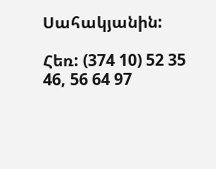Սահակյանին:

Հեռ: (374 10) 52 35 46, 56 64 97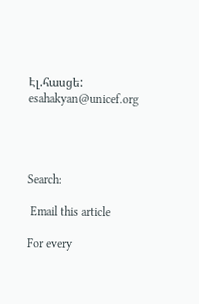Էլ.հասցե: esahakyan@unicef.org




Search:

 Email this article

For every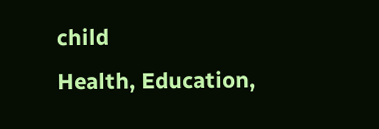child
Health, Education,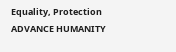Equality, Protection
ADVANCE HUMANITY